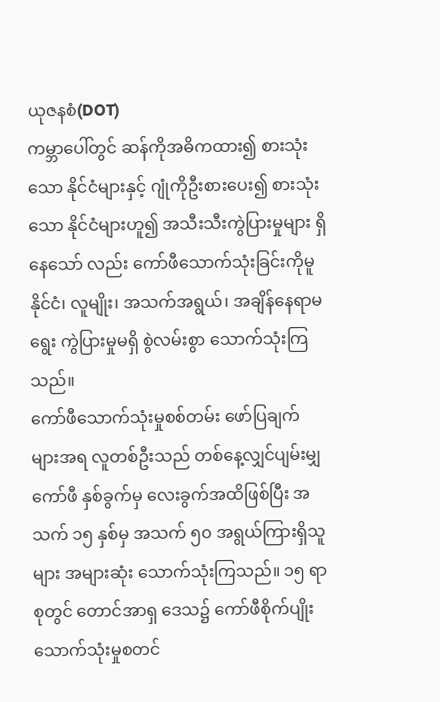ယုဇနစံ(DOT)
ကမ္ဘာပေါ်တွင် ဆန်ကိုအဓိကထား၍ စားသုံးသော နိုင်ငံများနှင့် ဂျုံကိုဦးစားပေး၍ စားသုံးသော နိုင်ငံများဟူ၍ အသီးသီးကွဲပြားမှုများ ရှိနေသော် လည်း ကော်ဖီသောက်သုံးခြင်းကိုမူ နိုင်ငံ၊ လူမျိုး၊ အသက်အရွယ်၊ အချိန်နေရာမရွေး ကွဲပြားမှုမရှိ စွဲလမ်းစွာ သောက်သုံးကြသည်။
ကော်ဖီသောက်သုံးမှုစစ်တမ်း ဖော်ပြချက် များအရ လူတစ်ဦးသည် တစ်နေ့လျှင်ပျမ်းမျှကော်ဖီ နှစ်ခွက်မှ လေးခွက်အထိဖြစ်ပြီး အသက် ၁၅ နှစ်မှ အသက် ၅၀ အရွယ်ကြားရှိသူများ အများဆုံး သောက်သုံးကြသည်။ ၁၅ ရာစုတွင် တောင်အာရှ ဒေသ၌ ကော်ဖီစိုက်ပျိုး သောက်သုံးမှုစတင်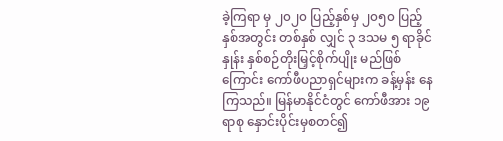ခဲ့ကြရာ မှ ၂၀၂၀ ပြည့်နှစ်မှ ၂၀၅၀ ပြည့်နှစ်အတွင်း တစ်နှစ် လျှင် ၃ ဒသမ ၅ ရာခိုင်နှုန်း နှစ်စဉ်တိုးမြှင့်စိုက်ပျိုး မည်ဖြစ်ကြောင်း ကော်ဖီပညာရှင်များက ခန့်မှန်း နေကြသည်။ မြန်မာနိုင်ငံတွင် ကော်ဖီအား ၁၉ ရာစု နှောင်းပိုင်းမှစတင်၍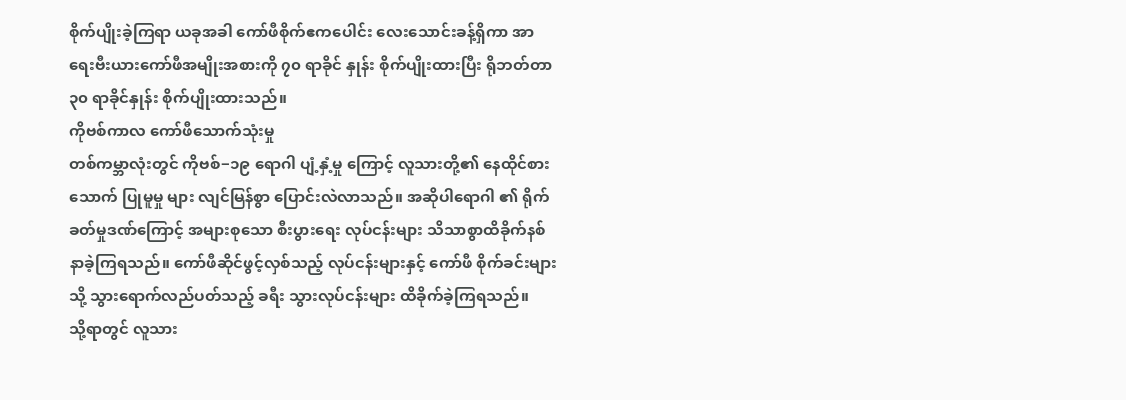စိုက်ပျိုးခဲ့ကြရာ ယခုအခါ ကော်ဖီစိုက်ဧကပေါင်း လေးသောင်းခန့်ရှိကာ အာရေးဗီးယားကော်ဖီအမျိုးအစားကို ၇၀ ရာခိုင် နှုန်း စိုက်ပျိုးထားပြီး ရိုဘတ်တာ ၃၀ ရာခိုင်နှုန်း စိုက်ပျိုးထားသည်။
ကိုဗစ်ကာလ ကော်ဖီသောက်သုံးမှု
တစ်ကမ္ဘာလုံးတွင် ကိုဗစ်−၁၉ ရောဂါ ပျံ့နှံ့မှု ကြောင့် လူသားတို့၏ နေထိုင်စားသောက် ပြုမူမှု များ လျင်မြန်စွာ ပြောင်းလဲလာသည်။ အဆိုပါရောဂါ ၏ ရိုက်ခတ်မှုဒဏ်ကြောင့် အများစုသော စီးပွားရေး လုပ်ငန်းများ သိသာစွာထိခိုက်နစ်နာခဲ့ကြရသည်။ ကော်ဖီဆိုင်ဖွင့်လှစ်သည့် လုပ်ငန်းများနှင့် ကော်ဖီ စိုက်ခင်းများသို့ သွားရောက်လည်ပတ်သည့် ခရီး သွားလုပ်ငန်းများ ထိခိုက်ခဲ့ကြရသည်။
သို့ရာတွင် လူသား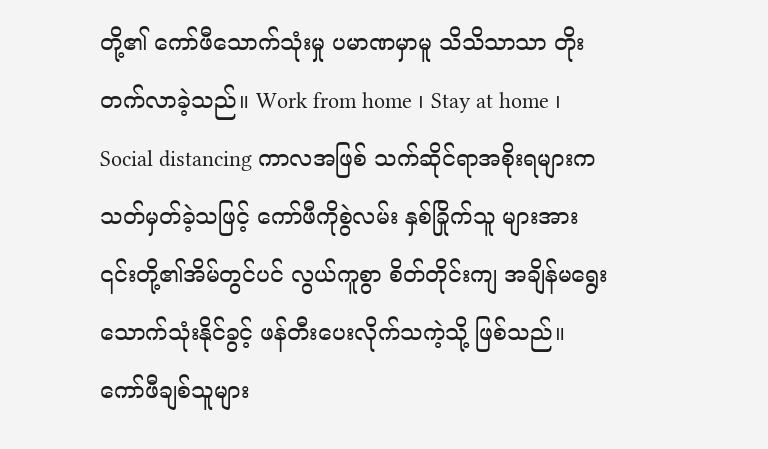တို့၏ ကော်ဖီသောက်သုံးမှု ပမာဏမှာမူ သိသိသာသာ တိုးတက်လာခဲ့သည်။ Work from home ၊ Stay at home ၊ Social distancing ကာလအဖြစ် သက်ဆိုင်ရာအစိုးရများက သတ်မှတ်ခဲ့သဖြင့် ကော်ဖီကိုစွဲလမ်း နှစ်ခြိုက်သူ များအား ၎င်းတို့၏အိမ်တွင်ပင် လွယ်ကူစွာ စိတ်တိုင်းကျ အချိန်မရွေး သောက်သုံးနိုင်ခွင့် ဖန်တီးပေးလိုက်သကဲ့သို့ ဖြစ်သည်။
ကော်ဖီချစ်သူများ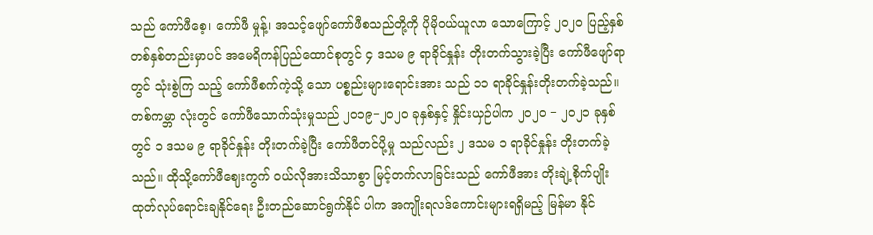သည် ကော်ဖီစေ့၊ ကော်ဖီ မှုန့်၊ အသင့်ဖျော်ကော်ဖီစသည်တို့ကို ပိုမိုဝယ်ယူလာ သောကြောင့် ၂၀၂၀ ပြည့်နှစ် တစ်နှစ်တည်းမှာပင် အမေရိကန်ပြည်ထောင်စုတွင် ၄ ဒသမ ၉ ရာခိုင်နှုန်း တိုးတက်သွားခဲ့ပြီး ကော်ဖီဖျော်ရာတွင် သုံးစွဲကြ သည့် ကော်ဖီစက်ကဲ့သို့ သော ပစ္စည်းများရောင်းအား သည် ၁၁ ရာခိုင်နှုန်းတိုးတက်ခဲ့သည်။ တစ်ကမ္ဘာ လုံးတွင် ကော်ဖီသောက်သုံးမှုသည် ၂၀၁၉−၂၀၂၀ ခုနှစ်နှင့် နှိုင်းယှဉ်ပါက ၂၀၂၀ − ၂၀၂၁ ခုနှစ်တွင် ၁ ဒသမ ၉ ရာခိုင်နှုန်း တိုးတက်ခဲ့ပြီး ကော်ဖီတင်ပို့မှု သည်လည်း ၂ ဒသမ ၁ ရာခိုင်နှုန်း တိုးတက်ခဲ့သည်။ ထိုသို့ကော်ဖီဈေးကွက် ဝယ်လိုအားသိသာစွာ မြင့်တက်လာခြင်းသည် ကော်ဖီအား တိုးချဲ့စိုက်ပျိုး ထုတ်လုပ်ရောင်းချနိုင်ရေး ဦးတည်ဆောင်ရွက်နိုင် ပါက အကျိုးရလဒ်ကောင်းများရရှိမည့် မြန်မာ နိုင်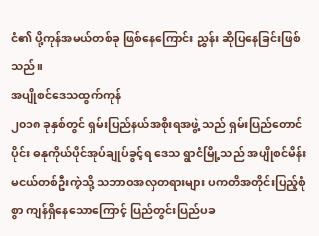ငံ၏ ပို့ကုန်အမယ်တစ်ခု ဖြစ်နေကြောင်း ညွှန်း ဆိုပြနေခြင်းဖြစ်သည်။
အပျိုစင်ဒေသထွက်ကုန်
၂၀၁၈ ခုနှစ်တွင် ရှမ်းပြည်နယ်အစိုးရအဖွဲ့ သည် ရှမ်းပြည်တောင်ပိုင်း ဓနုကိုယ်ပိုင်အုပ်ချုပ်ခွင့်ရ ဒေသ ရွာငံမြို့သည် အပျိုစင်မိန်းမငယ်တစ်ဦးကဲ့သို့ သဘာဝအလှတရားများ ပကတိအတိုင်းပြည့်စုံစွာ ကျန်ရှိနေသောကြောင့် ပြည်တွင်းပြည်ပခ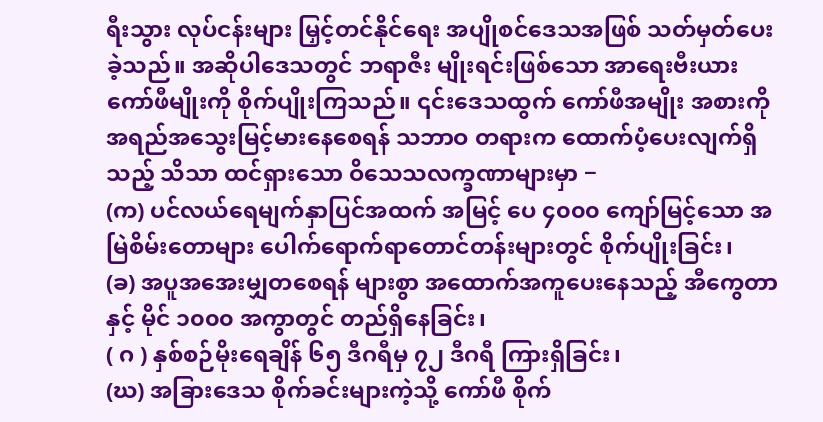ရီးသွား လုပ်ငန်းများ မြှင့်တင်နိုင်ရေး အပျိုစင်ဒေသအဖြစ် သတ်မှတ်ပေးခဲ့သည်။ အဆိုပါဒေသတွင် ဘရာဇီး မျိုးရင်းဖြစ်သော အာရေးဗီးယား ကော်ဖီမျိုးကို စိုက်ပျိုးကြသည်။ ၎င်းဒေသထွက် ကော်ဖီအမျိုး အစားကို အရည်အသွေးမြင့်မားနေစေရန် သဘာဝ တရားက ထောက်ပံ့ပေးလျက်ရှိသည့် သိသာ ထင်ရှားသော ဝိသေသလက္ခဏာများမှာ −
(က) ပင်လယ်ရေမျက်နှာပြင်အထက် အမြင့် ပေ ၄၀၀၀ ကျော်မြင့်သော အမြဲစိမ်းတောများ ပေါက်ရောက်ရာတောင်တန်းများတွင် စိုက်ပျိုးခြင်း၊
(ခ) အပူအအေးမျှတစေရန် များစွာ အထောက်အကူပေးနေသည့် အီကွေတာနှင့် မိုင် ၁၀၀၀ အကွာတွင် တည်ရှိနေခြင်း၊
( ဂ ) နှစ်စဉ်မိုးရေချိန် ၆၅ ဒီဂရီမှ ၇၂ ဒီဂရီ ကြားရှိခြင်း၊
(ဃ) အခြားဒေသ စိုက်ခင်းများကဲ့သို့ ကော်ဖီ စိုက်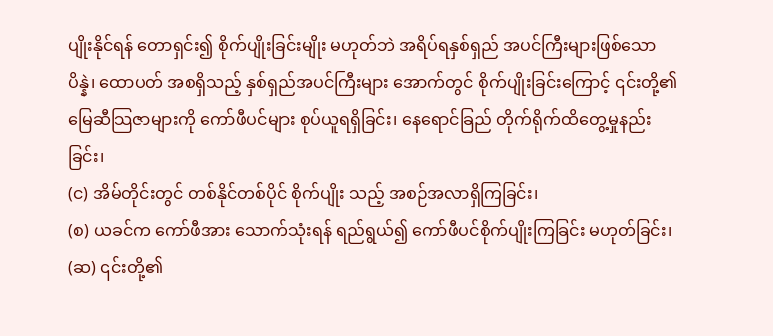ပျိုးနိုင်ရန် တောရှင်း၍ စိုက်ပျိုးခြင်းမျိုး မဟုတ်ဘဲ အရိပ်ရနှစ်ရှည် အပင်ကြီးများဖြစ်သော ပိန္နဲ၊ ထောပတ် အစရှိသည့် နှစ်ရှည်အပင်ကြီးများ အောက်တွင် စိုက်ပျိုးခြင်းကြောင့် ၎င်းတို့၏ မြေဆီသြဇာများကို ကော်ဖီပင်များ စုပ်ယူရရှိခြင်း၊ နေရောင်ခြည် တိုက်ရိုက်ထိတွေ့မှုနည်းခြင်း၊
(င) အိမ်တိုင်းတွင် တစ်နိုင်တစ်ပိုင် စိုက်ပျိုး သည့် အစဉ်အလာရှိကြခြင်း၊
(စ) ယခင်က ကော်ဖီအား သောက်သုံးရန် ရည်ရွယ်၍ ကော်ဖီပင်စိုက်ပျိုးကြခြင်း မဟုတ်ခြင်း၊
(ဆ) ၎င်းတို့၏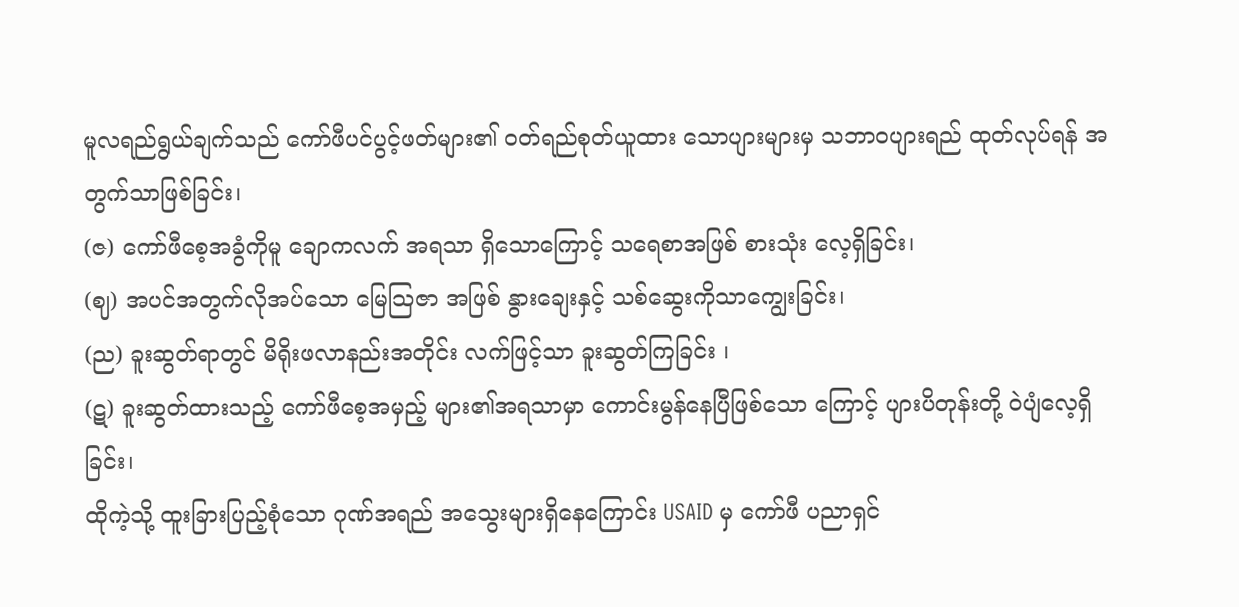မူလရည်ရွယ်ချက်သည် ကော်ဖီပင်ပွင့်ဖတ်များ၏ ဝတ်ရည်စုတ်ယူထား သောပျားများမှ သဘာဝပျားရည် ထုတ်လုပ်ရန် အတွက်သာဖြစ်ခြင်း၊
(ဇ) ကော်ဖီစေ့အခွံကိုမူ ချောကလက် အရသာ ရှိသောကြောင့် သရေစာအဖြစ် စားသုံး လေ့ရှိခြင်း၊
(ဈ) အပင်အတွက်လိုအပ်သော မြေသြဇာ အဖြစ် နွားချေးနှင့် သစ်ဆွေးကိုသာကျွေးခြင်း၊
(ည) ခူးဆွတ်ရာတွင် မိရိုးဖလာနည်းအတိုင်း လက်ဖြင့်သာ ခူးဆွတ်ကြခြင်း ၊
(ဋ) ခူးဆွတ်ထားသည့် ကော်ဖီစေ့အမှည့် များ၏အရသာမှာ ကောင်းမွန်နေပြီဖြစ်သော ကြောင့် ပျားပိတုန်းတို့ ဝဲပျံလေ့ရှိခြင်း၊
ထိုကဲ့သို့ ထူးခြားပြည့်စုံသော ဂုဏ်အရည် အသွေးများရှိနေကြောင်း USAID မှ ကော်ဖီ ပညာရှင်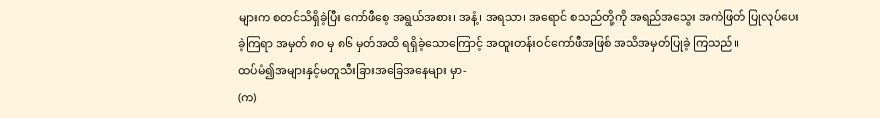များက စတင်သိရှိခဲ့ပြီး ကော်ဖီစေ့ အရွယ်အစား၊ အနံ့၊ အရသာ၊ အရောင် စသည်တို့ကို အရည်အသွေး အကဲဖြတ် ပြုလုပ်ပေးခဲ့ကြရာ အမှတ် ၈၀ မှ ၈၆ မှတ်အထိ ရရှိခဲ့သောကြောင့် အထူးတန်းဝင်ကော်ဖီအဖြစ် အသိအမှတ်ပြုခဲ့ ကြသည်။
ထပ်မံ၍အများနှင့်မတူသီးခြားအခြေအနေများ မှာ-
(က)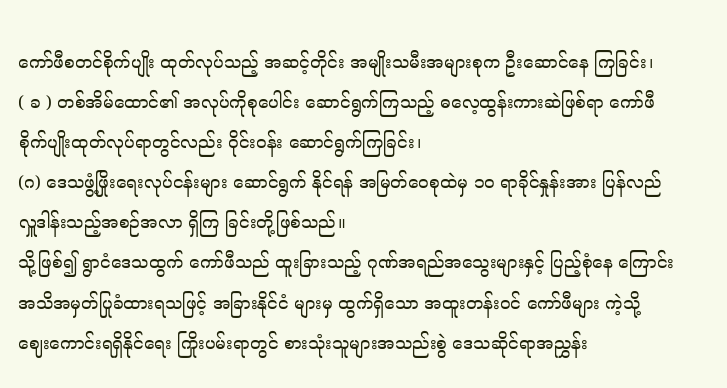ကော်ဖီစတင်စိုက်ပျိုး ထုတ်လုပ်သည့် အဆင့်တိုင်း အမျိုးသမီးအများစုက ဦးဆောင်နေ ကြခြင်း၊
( ခ ) တစ်အိမ်ထောင်၏ အလုပ်ကိုစုပေါင်း ဆောင်ရွက်ကြသည့် ဓလေ့ထွန်းကားဆဲဖြစ်ရာ ကော်ဖီစိုက်ပျိုးထုတ်လုပ်ရာတွင်လည်း ဝိုင်းဝန်း ဆောင်ရွက်ကြခြင်း၊
(ဂ) ဒေသဖွံ့ဖြိုးရေးလုပ်ငန်းများ ဆောင်ရွက် နိုင်ရန် အမြတ်ဝေစုထဲမှ ၁၀ ရာခိုင်နှုန်းအား ပြန်လည်လှူဒါန်းသည့်အစဉ်အလာ ရှိကြ ခြင်းတို့ဖြစ်သည်။
သို့ဖြစ်၍ ရွာငံဒေသထွက် ကော်ဖီသည် ထူးခြားသည့် ဂုဏ်အရည်အသွေးများနှင့် ပြည့်စုံနေ ကြောင်း အသိအမှတ်ပြုခံထားရသဖြင့် အခြားနိုင်ငံ များမှ ထွက်ရှိသော အထူးတန်းဝင် ကော်ဖီများ ကဲ့သို့ ဈေးကောင်းရရှိနိုင်ရေး ကြိုးပမ်းရာတွင် စားသုံးသူများအသည်းစွဲ ဒေသဆိုင်ရာအညွှန်း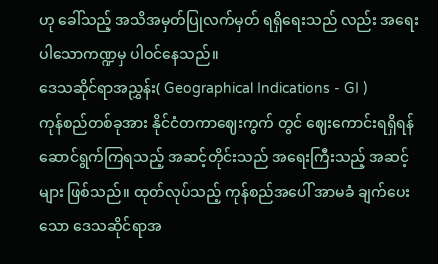ဟု ခေါ်သည့် အသိအမှတ်ပြုလက်မှတ် ရရှိရေးသည် လည်း အရေးပါသောကဏ္ဍမှ ပါဝင်နေသည်။
ဒေသဆိုင်ရာအညွှန်း( Geographical Indications - GI )
ကုန်စည်တစ်ခုအား နိုင်ငံတကာဈေးကွက် တွင် ဈေးကောင်းရရှိရန် ဆောင်ရွက်ကြရသည့် အဆင့်တိုင်းသည် အရေးကြီးသည့် အဆင့်များ ဖြစ်သည်။ ထုတ်လုပ်သည့် ကုန်စည်အပေါ် အာမခံ ချက်ပေးသော ဒေသဆိုင်ရာအ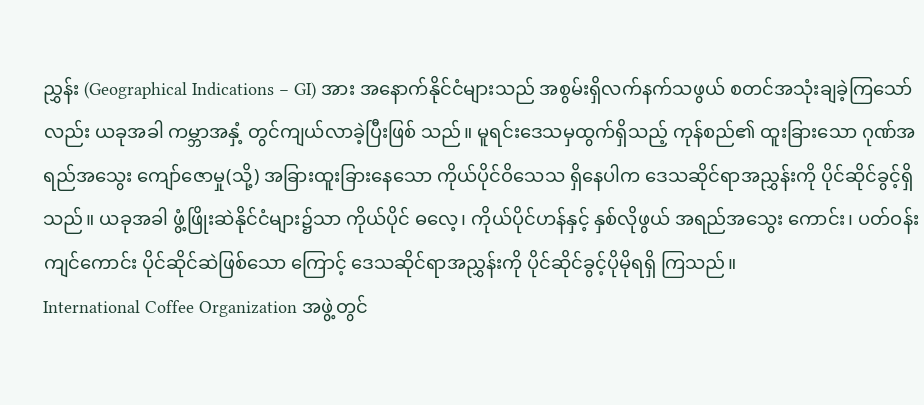ညွှန်း (Geographical Indications − GI) အား အနောက်နိုင်ငံများသည် အစွမ်းရှိလက်နက်သဖွယ် စတင်အသုံးချခဲ့ကြသော် လည်း ယခုအခါ ကမ္ဘာအနှံ့ တွင်ကျယ်လာခဲ့ပြီးဖြစ် သည်။ မူရင်းဒေသမှထွက်ရှိသည့် ကုန်စည်၏ ထူးခြားသော ဂုဏ်အရည်အသွေး ကျော်ဇောမှု(သို့) အခြားထူးခြားနေသော ကိုယ်ပိုင်ဝိသေသ ရှိနေပါက ဒေသဆိုင်ရာအညွှန်းကို ပိုင်ဆိုင်ခွင့်ရှိ သည်။ ယခုအခါ ဖွံ့ဖြိုးဆဲနိုင်ငံများ၌သာ ကိုယ်ပိုင် ဓလေ့၊ ကိုယ်ပိုင်ဟန်နှင့် နှစ်လိုဖွယ် အရည်အသွေး ကောင်း၊ ပတ်ဝန်းကျင်ကောင်း ပိုင်ဆိုင်ဆဲဖြစ်သော ကြောင့် ဒေသဆိုင်ရာအညွှန်းကို ပိုင်ဆိုင်ခွင့်ပိုမိုရရှိ ကြသည်။
International Coffee Organization အဖွဲ့တွင်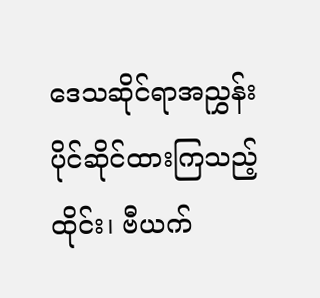ဒေသဆိုင်ရာအညွှန်း ပိုင်ဆိုင်ထားကြသည့် ထိုင်း၊ ဗီယက်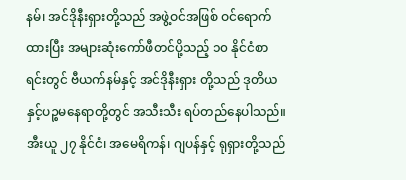နမ်၊ အင်ဒိုနီးရှားတို့သည် အဖွဲ့ဝင်အဖြစ် ဝင်ရောက်ထားပြီး အများဆုံးကော်ဖီတင်ပို့သည့် ၁၀ နိုင်ငံစာရင်းတွင် ဗီယက်နမ်နှင့် အင်ဒိုနီးရှား တို့သည် ဒုတိယနှင့်ပဉ္စမနေရာတို့တွင် အသီးသီး ရပ်တည်နေပါသည်။ အီးယူ ၂၇ နိုင်ငံ၊ အမေရိကန်၊ ဂျပန်နှင့် ရုရှားတို့သည်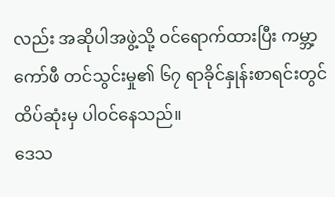လည်း အဆိုပါအဖွဲ့သို့ ဝင်ရောက်ထားပြီး ကမ္ဘာ့ကော်ဖီ တင်သွင်းမှု၏ ၆၇ ရာခိုင်နှုန်းစာရင်းတွင် ထိပ်ဆုံးမှ ပါဝင်နေသည်။
ဒေသ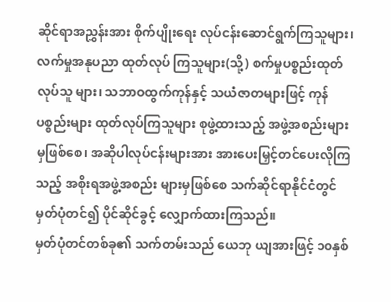ဆိုင်ရာအညွှန်းအား စိုက်ပျိုးရေး လုပ်ငန်းဆောင်ရွက်ကြသူများ၊ လက်မှုအနုပညာ ထုတ်လုပ် ကြသူများ(သို့) စက်မှုပစ္စည်းထုတ်လုပ်သူ များ၊ သဘာဝထွက်ကုန်နှင့် သယံဇာတများဖြင့် ကုန်ပစ္စည်းများ ထုတ်လုပ်ကြသူများ စုဖွဲ့ထားသည့် အဖွဲ့အစည်းများမှဖြစ်စေ၊ အဆိုပါလုပ်ငန်းများအား အားပေးမြှင့်တင်ပေးလိုကြသည့် အစိုးရအဖွဲ့အစည်း များမှဖြစ်စေ သက်ဆိုင်ရာနိုင်ငံတွင် မှတ်ပုံတင်၍ ပိုင်ဆိုင်ခွင့် လျှောက်ထားကြသည်။
မှတ်ပုံတင်တစ်ခု၏ သက်တမ်းသည် ယေဘု ယျအားဖြင့် ၁၀နှစ်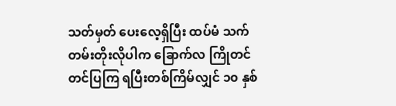သတ်မှတ် ပေးလေ့ရှိပြီး ထပ်မံ သက်တမ်းတိုးလိုပါက ခြောက်လ ကြိုတင်တင်ပြကြ ရပြီးတစ်ကြိမ်လျှင် ၁၀ နှစ်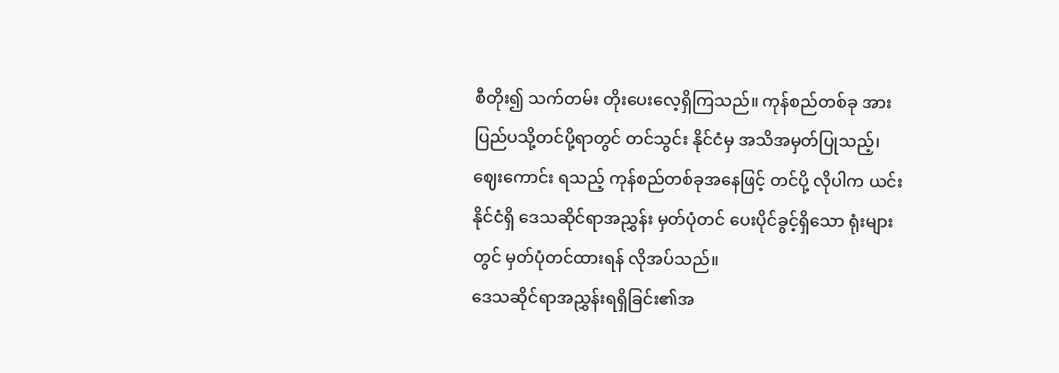စီတိုး၍ သက်တမ်း တိုးပေးလေ့ရှိကြသည်။ ကုန်စည်တစ်ခု အား ပြည်ပသို့တင်ပို့ရာတွင် တင်သွင်း နိုင်ငံမှ အသိအမှတ်ပြုသည့်၊ ဈေးကောင်း ရသည့် ကုန်စည်တစ်ခုအနေဖြင့် တင်ပို့ လိုပါက ယင်းနိုင်ငံရှိ ဒေသဆိုင်ရာအညွှန်း မှတ်ပုံတင် ပေးပိုင်ခွင့်ရှိသော ရုံးများတွင် မှတ်ပုံတင်ထားရန် လိုအပ်သည်။
ဒေသဆိုင်ရာအညွှန်းရရှိခြင်း၏အ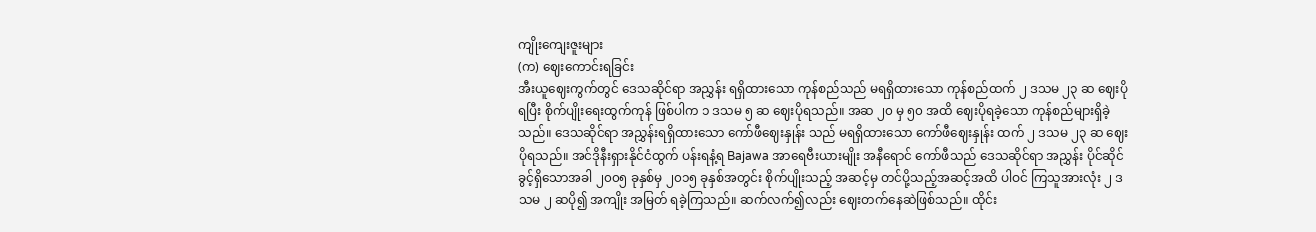ကျိုးကျေးဇူးများ
(က) ဈေးကောင်းရခြင်း
အီးယူဈေးကွက်တွင် ဒေသဆိုင်ရာ အညွှန်း ရရှိထားသော ကုန်စည်သည် မရရှိထားသော ကုန်စည်ထက် ၂ ဒသမ ၂၃ ဆ ဈေးပိုရပြီး စိုက်ပျိုးရေးထွက်ကုန် ဖြစ်ပါက ၁ ဒသမ ၅ ဆ ဈေးပိုရသည်။ အဆ ၂၀ မှ ၅၀ အထိ ဈေးပိုရခဲ့သော ကုန်စည်များရှိခဲ့သည်။ ဒေသဆိုင်ရာ အညွှန်းရရှိထားသော ကော်ဖီဈေးနှုန်း သည် မရရှိထားသော ကော်ဖီဈေးနှုန်း ထက် ၂ ဒသမ ၂၃ ဆ ဈေးပိုရသည်။ အင်ဒိုနီးရှားနိုင်ငံထွက် ပန်းရနံ့ရ Bajawa အာရေဗီးယားမျိုး အနီရောင် ကော်ဖီသည် ဒေသဆိုင်ရာ အညွှန်း ပိုင်ဆိုင်ခွင့်ရှိသောအခါ ၂၀၀၅ ခုနှစ်မှ ၂၀၁၅ ခုနှစ်အတွင်း စိုက်ပျိုးသည့် အဆင့်မှ တင်ပို့သည့်အဆင့်အထိ ပါဝင် ကြသူအားလုံး ၂ ဒသမ ၂ ဆပို၍ အကျိုး အမြတ် ရခဲ့ကြသည်။ ဆက်လက်၍လည်း ဈေးတက်နေဆဲဖြစ်သည်။ ထိုင်း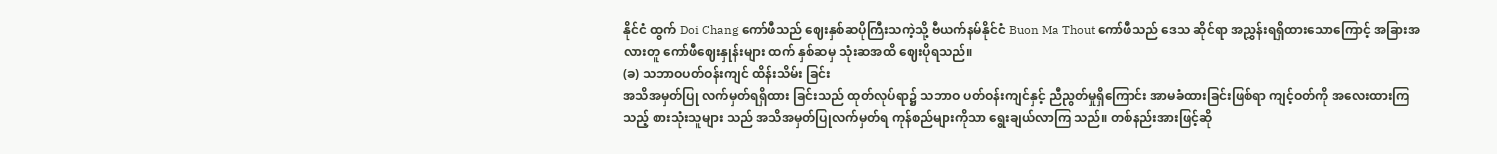နိုင်ငံ ထွက် Doi Chang ကော်ဖီသည် ဈေးနှစ်ဆပိုကြီးသကဲ့သို့ ဗီယက်နမ်နိုင်ငံ Buon Ma Thout ကော်ဖီသည် ဒေသ ဆိုင်ရာ အညွှန်းရရှိထားသောကြောင့် အခြားအလားတူ ကော်ဖီဈေးနှုန်းများ ထက် နှစ်ဆမှ သုံးဆအထိ ဈေးပိုရသည်။
(ခ) သဘာဝပတ်ဝန်းကျင် ထိန်းသိမ်း ခြင်း
အသိအမှတ်ပြု လက်မှတ်ရရှိထား ခြင်းသည် ထုတ်လုပ်ရာ၌ သဘာဝ ပတ်ဝန်းကျင်နှင့် ညီညွတ်မှုရှိကြောင်း အာမခံထားခြင်းဖြစ်ရာ ကျင့်ဝတ်ကို အလေးထားကြသည့် စားသုံးသူများ သည် အသိအမှတ်ပြုလက်မှတ်ရ ကုန်စည်များကိုသာ ရွေးချယ်လာကြ သည်။ တစ်နည်းအားဖြင့်ဆို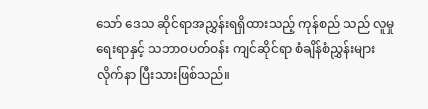သော် ဒေသ ဆိုင်ရာအညွှန်းရရှိထားသည့် ကုန်စည် သည် လူမှုရေးရာနှင့် သဘာဝပတ်ဝန်း ကျင်ဆိုင်ရာ စံချိန်စံညွှန်းများ လိုက်နာ ပြီးသားဖြစ်သည်။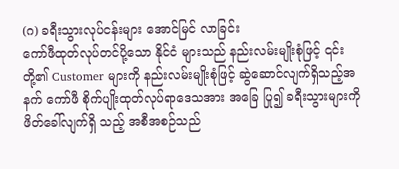(ဂ) ခရီးသွားလုပ်ငန်းများ အောင်မြင် လာခြင်း
ကော်ဖီထုတ်လုပ်တင်ပို့သော နိုင်ငံ များသည် နည်းလမ်းမျိုးစုံဖြင့် ၎င်းတို့၏ Customer များကို နည်းလမ်းမျိုးစုံဖြင့် ဆွဲဆောင်လျက်ရှိသည့်အနက် ကော်ဖီ စိုက်ပျိုးထုတ်လုပ်ရာဒေသအား အခြေ ပြု၍ ခရီးသွားများကို ဖိတ်ခေါ်လျက်ရှိ သည့် အစီအစဉ်သည်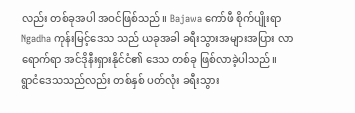လည်း တစ်ခုအပါ အဝင်ဖြစ်သည်။ Bajawa ကော်ဖီ စိုက်ပျိုးရာ Ngadha ကုန်းမြင့်ဒေသ သည် ယခုအခါ ခရီးသွားအများအပြား လာရောက်ရာ အင်ဒိုနီးရှားနိုင်ငံ၏ ဒေသ တစ်ခု ဖြစ်လာခဲ့ပါသည်။
ရွာငံဒေသသည်လည်း တစ်နှစ် ပတ်လုံး ခရီးသွား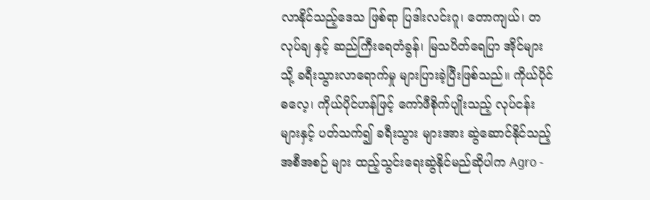လာနိုင်သည့်ဒေသ ဖြစ်ရာ ပြဒါးလင်းဂူ၊ တောကျယ်၊ တလုပ်ချ နှင့် ဆည်ကြီးရေတံခွန်၊ မြသပိတ်ရေပြာ အိုင်များသို့ ခရီးသွားလာရောက်မှု များပြားခဲ့ပြီးဖြစ်သည်။ ကိုယ်ပိုင်ဓလေ့၊ ကိုယ်ပိုင်ဟန်ဖြင့် ကော်ဖီစိုက်ပျိုးသည့် လုပ်ငန်းများနှင့် ပတ်သက်၍ ခရီးသွား များအား ဆွဲဆောင်နိုင်သည့် အစီအစဉ် များ ထည့်သွင်းရေးဆွဲနိုင်မည်ဆိုပါက Agro -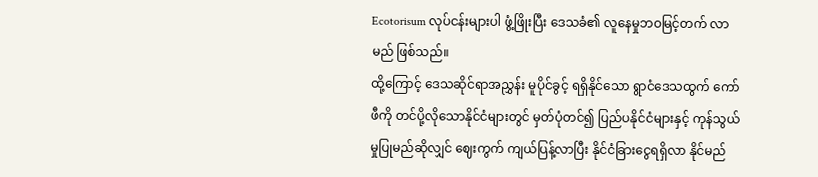Ecotorisum လုပ်ငန်းများပါ ဖွံ့ဖြိုးပြီး ဒေသခံ၏ လူနေမှုဘဝမြင့်တက် လာမည် ဖြစ်သည်။
ထို့ကြောင့် ဒေသဆိုင်ရာအညွှန်း မူပိုင်ခွင့် ရရှိနိုင်သော ရွာငံဒေသထွက် ကော်ဖီကို တင်ပို့လိုသောနိုင်ငံများတွင် မှတ်ပုံတင်၍ ပြည်ပနိုင်ငံများနှင့် ကုန်သွယ်မှုပြုမည်ဆိုလျှင် ဈေးကွက် ကျယ်ပြန့်လာပြီး နိုင်ငံခြားငွေရရှိလာ နိုင်မည်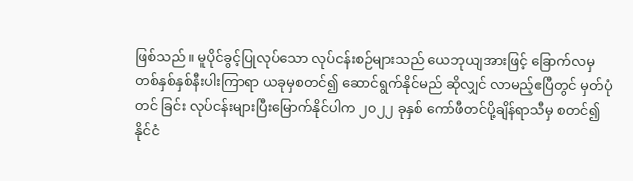ဖြစ်သည်။ မူပိုင်ခွင့်ပြုလုပ်သော လုပ်ငန်းစဉ်များသည် ယေဘုယျအားဖြင့် ခြောက်လမှ တစ်နှစ်နှစ်နီးပါးကြာရာ ယခုမှစတင်၍ ဆောင်ရွက်နိုင်မည် ဆိုလျှင် လာမည့်ဧပြီတွင် မှတ်ပုံတင် ခြင်း လုပ်ငန်းများပြီးမြောက်နိုင်ပါက ၂၀၂၂ ခုနှစ် ကော်ဖီတင်ပို့ချိန်ရာသီမှ စတင်၍ နိုင်ငံ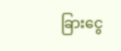ခြားငွေ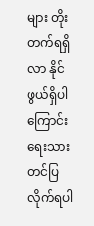များ တိုးတက်ရရှိ လာ နိုင်ဖွယ်ရှိပါကြောင်း ရေးသားတင်ပြ လိုက်ရပါ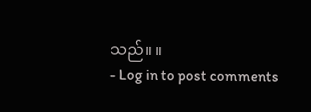သည်။ ။
- Log in to post comments